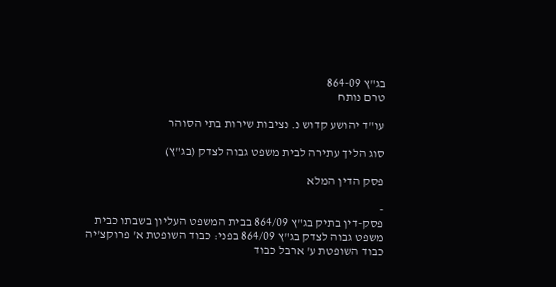בג"ץ 864-09
טרם נותח

עו"ד יהושע קדוש נ. נציבות שירות בתי הסוהר

סוג הליך עתירה לבית משפט גבוה לצדק (בג"ץ)

פסק הדין המלא

-
פסק-דין בתיק בג"ץ 864/09 בבית המשפט העליון בשבתו כבית משפט גבוה לצדק בג"ץ 864/09 בפני: כבוד השופטת א' פרוקצ'יה כבוד השופטת ע' ארבל כבוד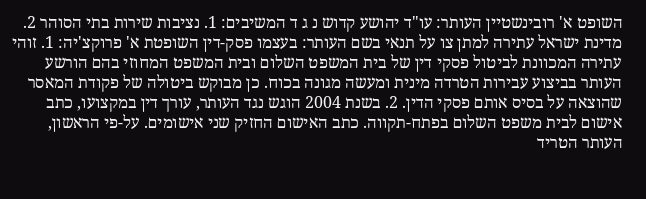השופט א' רובינשטיין העותר: עו"ד יהושע קדוש נ ג ד המשיבים: 1. נציבות שירות בתי הסוהר 2. מדינת ישראל עתירה למתן צו על תנאי בשם העותר: בעצמו פסק-דין השופטת א' פרוקצ'יה: 1. זוהי עתירה המכוונת לביטול פסקי דין של בית המשפט השלום ובית המשפט המחוזי בהם הורשע העותר בביצוע עבירות הטרדה מינית ומעשה מגונה בכוח. כן מבוקש ביטולה של פקודת המאסר שהוצאה על בסיס אותם פסקי הדין. 2. בשנת 2004 הוגש נגד העותר, עורך דין במקצועו, כתב אישום לבית משפט השלום בפתח-תקווה. כתב האישום החזיק שני אישומים. על-פי הראשון, העותר הטריד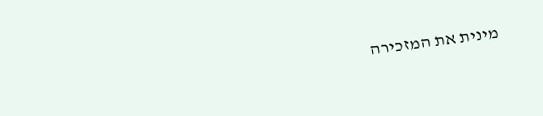מינית את המזכירה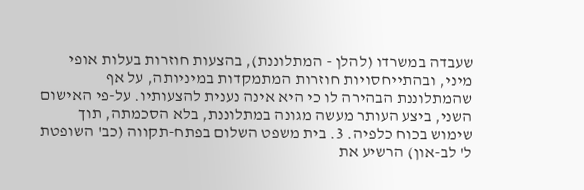שעבדה במשרדו (להלן - המתלוננת), בהצעות חוזרות בעלות אופי מיני, ובהתייחסויות חוזרות המתמקדות במיניותה, על אף שהמתלוננת הבהירה לו כי היא אינה נענית להצעותיו. על-פי האישום השני, ביצע העותר מעשה מגונה במתלוננת, בלא הסכמתה, תוך שימוש בכוח כלפיה. 3. בית משפט השלום בפתח-תקווה (כב' השופטת ל' לב-און) הרשיע את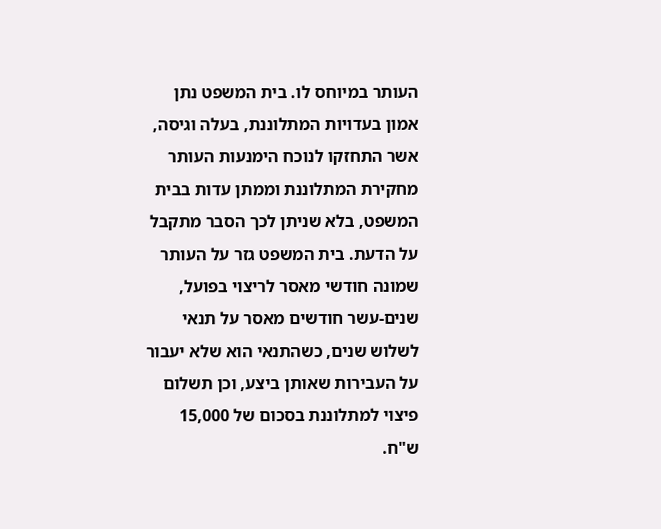העותר במיוחס לו. בית המשפט נתן אמון בעדויות המתלוננת, בעלה וגיסה, אשר התחזקו לנוכח הימנעות העותר מחקירת המתלוננת וממתן עדות בבית המשפט, בלא שניתן לכך הסבר מתקבל על הדעת. בית המשפט גזר על העותר שמונה חודשי מאסר לריצוי בפועל, שנים-עשר חודשים מאסר על תנאי לשלוש שנים, כשהתנאי הוא שלא יעבור על העבירות שאותן ביצע, וכן תשלום פיצוי למתלוננת בסכום של 15,000 ש"ח.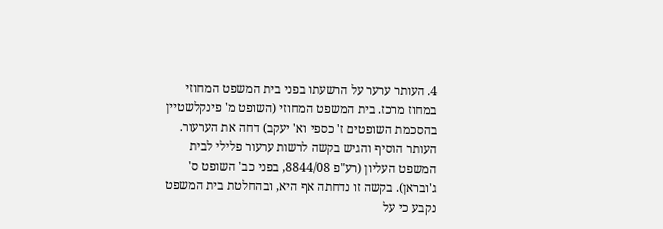4. העותר ערער על הרשעתו בפני בית המשפט המחוזי במחוז מרכז. בית המשפט המחוזי (השופט מ' פינקלשטיין בהסכמת השופטים ז' כספי וא' יעקב) דחה את הערעור. העותר הוסיף והגיש בקשה לרשות ערעור פלילי לבית המשפט העליון (רע"פ 8844/08, בפני כב' השופט ס' ג'ובראן). בקשה זו נדחתה אף היא, ובהחלטת בית המשפט נקבע כי על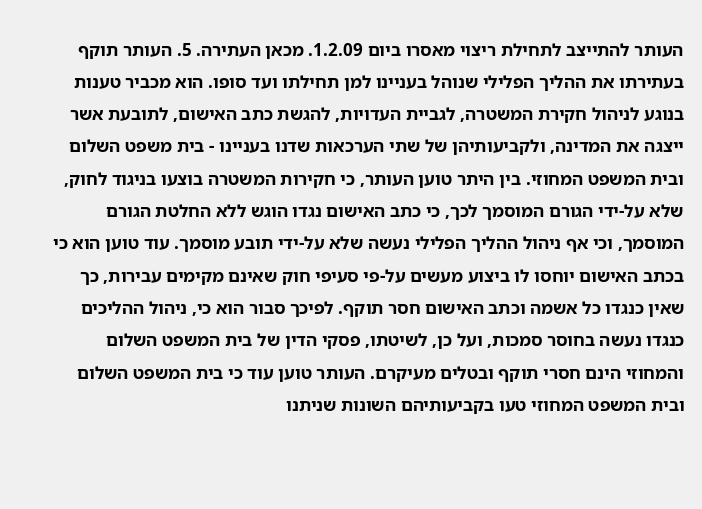העותר להתייצב לתחילת ריצוי מאסרו ביום 1.2.09. מכאן העתירה. 5. העותר תוקף בעתירתו את ההליך הפלילי שנוהל בעניינו למן תחילתו ועד סופו. הוא מכביר טענות בנוגע לניהול חקירת המשטרה, לגביית העדויות, להגשת כתב האישום, לתובעת אשר ייצגה את המדינה, ולקביעותיהן של שתי הערכאות שדנו בעניינו - בית משפט השלום ובית המשפט המחוזי. בין היתר טוען העותר, כי חקירות המשטרה בוצעו בניגוד לחוק, שלא על-ידי הגורם המוסמך לכך, כי כתב האישום נגדו הוגש ללא החלטת הגורם המוסמך, וכי אף ניהול ההליך הפלילי נעשה שלא על-ידי תובע מוסמך. עוד טוען הוא כי בכתב האישום יוחסו לו ביצוע מעשים על-פי סעיפי חוק שאינם מקימים עבירות, כך שאין כנגדו כל אשמה וכתב האישום חסר תוקף. לפיכך סבור הוא כי, ניהול ההליכים כנגדו נעשה בחוסר סמכות, ועל כן, לשיטתו, פסקי הדין של בית המשפט השלום והמחוזי הינם חסרי תוקף ובטלים מעיקרם. העותר טוען עוד כי בית המשפט השלום ובית המשפט המחוזי טעו בקביעותיהם השונות שניתנו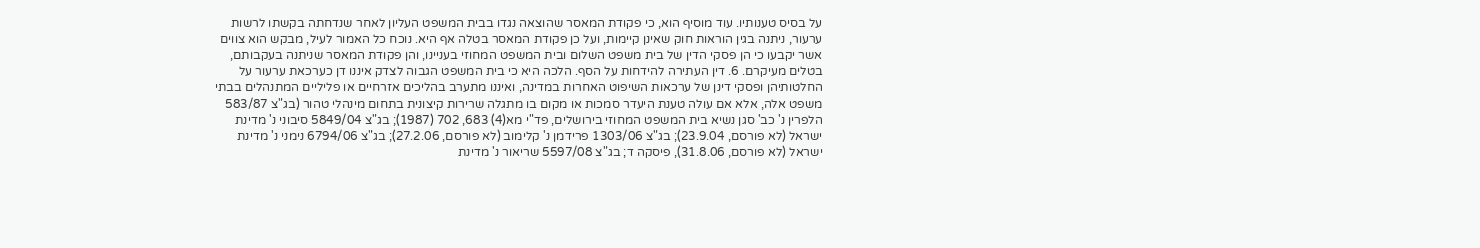על בסיס טענותיו. עוד מוסיף הוא, כי פקודת המאסר שהוצאה נגדו בבית המשפט העליון לאחר שנדחתה בקשתו לרשות ערעור, ניתנה בגין הוראות חוק שאינן קיימות, ועל כן פקודת המאסר בטלה אף היא. נוכח כל האמור לעיל, מבקש הוא צווים אשר יקבעו כי הן פסקי הדין של בית משפט השלום ובית המשפט המחוזי בעניינו, והן פקודת המאסר שניתנה בעקבותם, בטלים מעיקרם. 6. דין העתירה להידחות על הסף. הלכה היא כי בית המשפט הגבוה לצדק איננו דן כערכאת ערעור על החלטותיהן ופסקי דינן של ערכאות השיפוט האחרות במדינה, ואיננו מתערב בהליכים אזרחיים או פליליים המתנהלים בבתי משפט אלה, אלא אם עולה טענת היעדר סמכות או מקום בו מתגלה שרירות קיצונית בתחום מינהלי טהור (בג"צ 583/87 הלפרין נ' כב' סגן נשיא בית המשפט המחוזי בירושלים, פד"י מא(4) 683, 702 (1987); בג"צ 5849/04 סיבוני נ' מדינת ישראל (לא פורסם, 23.9.04); בג"צ 1303/06 פרידמן נ' קלימוב (לא פורסם, 27.2.06); בג"צ 6794/06 נימני נ' מדינת ישראל (לא פורסם, 31.8.06), פיסקה ד; בג"צ 5597/08 שריאור נ' מדינת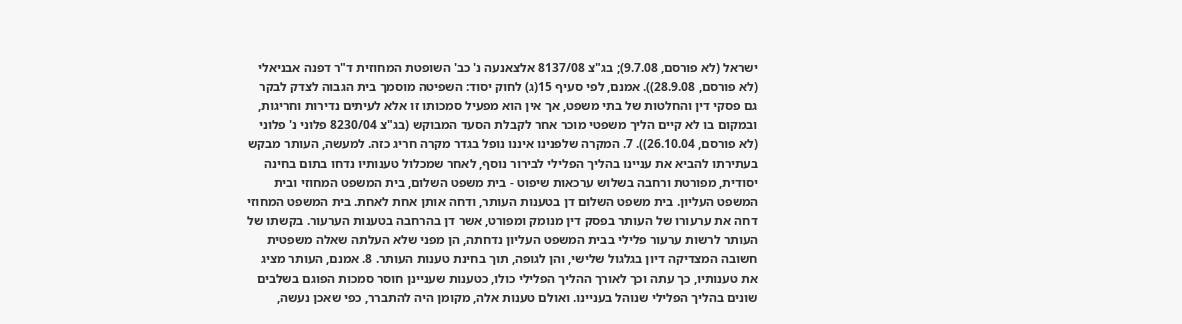ישראל (לא פורסם, 9.7.08); בג"צ 8137/08 אלצאנעה נ' כב' השופטת המחוזית ד"ר דפנה אבניאלי (לא פורסם, 28.9.08)). אמנם, לפי סעיף 15(ג) לחוק יסוד: השפיטה מוסמך בית הגבוה לצדק לבקר גם פסקי דין והחלטות של בתי משפט, אך אין הוא מפעיל סמכותו זו אלא לעיתים נדירות וחריגות, ובמקום בו לא קיים הליך משפטי מוכר אחר לקבלת הסעד המבוקש (בג"צ 8230/04 פלוני נ' פלוני (לא פורסם, 26.10.04)). 7. המקרה שלפנינו איננו נופל בגדר מקרה חריג כזה. למעשה, העותר מבקש בעתירתו להביא את עניינו בהליך הפלילי לבירור נוסף, לאחר שמכלול טענותיו נדחו בתום בחינה יסודית, מפורטת ורחבה בשלוש ערכאות שיפוט - בית משפט השלום, בית המשפט המחוזי ובית המשפט העליון. בית משפט השלום דן בטענות העותר, ודחה אותן אחת לאחת. בית המשפט המחוזי דחה את ערעורו של העותר בפסק דין מנומק ומפורט, אשר דן בהרחבה בטענות הערעור. בקשתו של העותר לרשות ערעור פלילי בבית המשפט העליון נדחתה, הן מפני שלא העלתה שאלה משפטית חשובה המצדיקה דיון בגלגול שלישי, והן לגופה, תוך בחינת טענות העותר. 8. אמנם, העותר מציג את טענותיו, כך עתה וכך לאורך ההליך הפלילי כולו, כטענות שעניינן חוסר סמכות הפוגם בשלבים שונים בהליך הפלילי שנוהל בעניינו. ואולם טענות אלה, מקומן היה להתברר, כפי שאכן נעשה,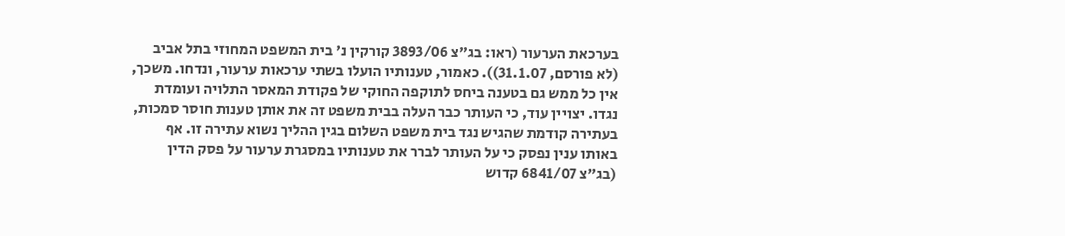בערכאת הערעור (ראו: בג"צ 3893/06 קורקין נ' בית המשפט המחוזי בתל אביב (לא פורסם, 31.1.07)). כאמור, טענותיו הועלו בשתי ערכאות ערעור, ונדחו. משכך, אין כל ממש גם בטענה ביחס לתוקפה החוקי של פקודת המאסר התלויה ועומדת נגדו. יצויין עוד, כי העותר כבר העלה בבית משפט זה את אותן טענות חוסר סמכות, בעתירה קודמת שהגיש נגד בית משפט השלום בגין ההליך נשוא עתירה זו. אף באותו ענין נפסק כי על העותר לברר את טענותיו במסגרת ערעור על פסק הדין (בג"צ 6841/07 קדוש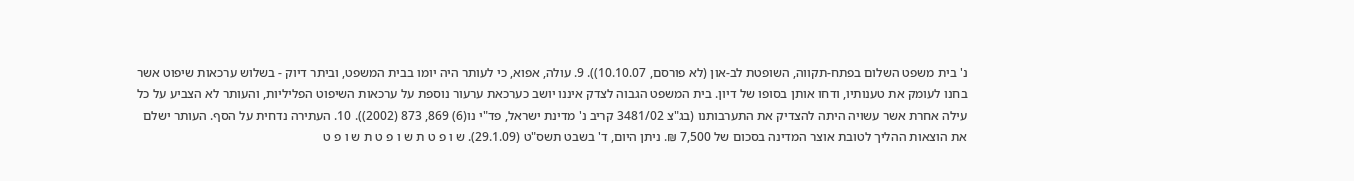נ' בית משפט השלום בפתח-תקווה, השופטת לב-און (לא פורסם, 10.10.07)). 9. עולה, אפוא, כי לעותר היה יומו בבית המשפט, וביתר דיוק - בשלוש ערכאות שיפוט אשר בחנו לעומק את טענותיו, ודחו אותן בסופו של דיון. בית המשפט הגבוה לצדק איננו יושב כערכאת ערעור נוספת על ערכאות השיפוט הפליליות, והעותר לא הצביע על כל עילה אחרת אשר עשויה היתה להצדיק את התערבותנו (בג"צ 3481/02 קריב נ' מדינת ישראל, פד"י נו(6) 869, 873 (2002)). 10. העתירה נדחית על הסף. העותר ישלם את הוצאות ההליך לטובת אוצר המדינה בסכום של 7,500 ₪. ניתן היום, ד' בשבט תשס"ט (29.1.09). ש ו פ ט ת ש ו פ ט ת ש ו פ ט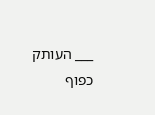___ העותק כפוף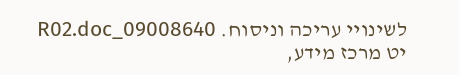לשינויי עריכה וניסוח. 09008640_R02.doc יט מרכז מידע,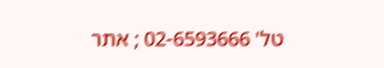טל' 02-6593666 ; אתר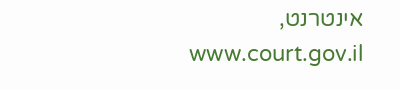אינטרנט, www.court.gov.il